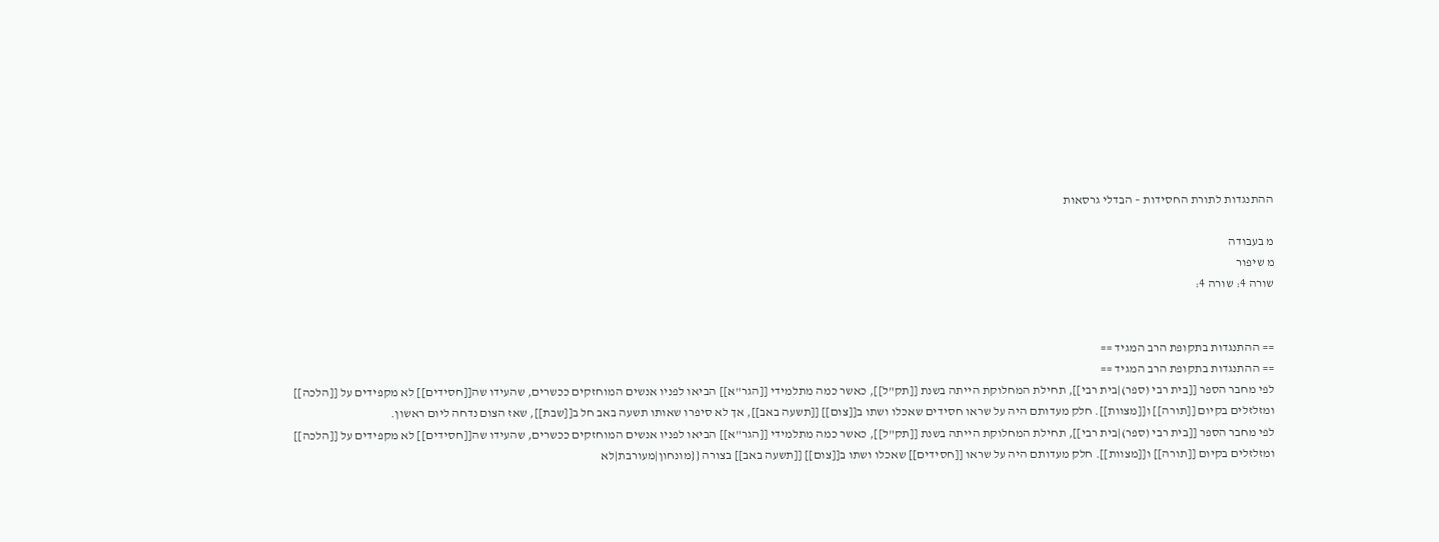ההתנגדות לתורת החסידות – הבדלי גרסאות

מ בעבודה
מ שיפור
שורה 4: שורה 4:


== ההתנגדות בתקופת הרב המגיד ==
== ההתנגדות בתקופת הרב המגיד ==
לפי מחבר הספר [[בית רבי (ספר)|בית רבי]], תחילת המחלוקת הייתה בשנת [[תק"ל]], כאשר כמה מתלמידי [[הגר"א]] הביאו לפניו אנשים המוחזקים ככשרים, שהעידו שה[[חסידים]] לא מקפידים על [[הלכה]] ומזלזלים בקיום [[תורה]] ו[[מצוות]]. חלק מעדותם היה על שראו חסידים שאכלו ושתו ב[[צום]] [[תשעה באב]], אך לא סיפרו שאותו תשעה באב חל ב[[שבת]], שאז הצום נדחה ליום ראשון.
לפי מחבר הספר [[בית רבי (ספר)|בית רבי]], תחילת המחלוקת הייתה בשנת [[תק"ל]], כאשר כמה מתלמידי [[הגר"א]] הביאו לפניו אנשים המוחזקים ככשרים, שהעידו שה[[חסידים]] לא מקפידים על [[הלכה]] ומזלזלים בקיום [[תורה]] ו[[מצוות]]. חלק מעדותם היה על שראו [[חסידים]] שאכלו ושתו ב[[צום]] [[תשעה באב]] בצורה {{מונחון|מעורבת|לא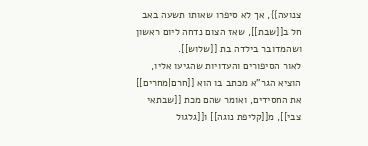צנועה}}, אך לא סיפרו שאותו תשעה באב חל ב[[שבת]], שאז הצום נדחה ליום ראשון ושהמדובר בילדה בת [[שלוש]].
לאור הסיפורים והעדויות שהגיעו אליו, הוציא הגר"א מכתב בו הוא [[חרם|מחרים]] את החסידים, ואומר שהם מכת [[שבתאי צבי]], מ[[קליפת נוגה]] ו[[גלגול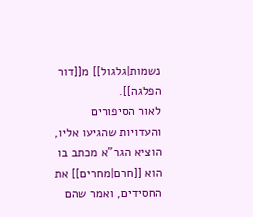נשמות|גלגול]] מ[[דור הפלגה]].
לאור הסיפורים והעדויות שהגיעו אליו, הוציא הגר"א מכתב בו הוא [[חרם|מחרים]] את החסידים, ואמר שהם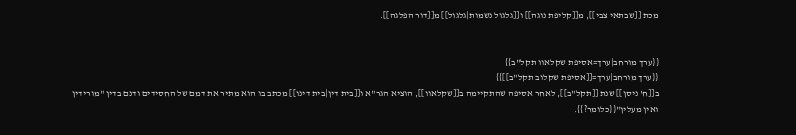מכת [[שבתאי צבי]], מ[[קליפת נוגה]] ו[[גלגול נשמות|גלגול]] מ[[דור הפלגה]].


{{ערך מורחב|ערך=אסיפת שקלאוו תקל"ב}}
{{ערך מורחב|ערך=[[אסיפת שקלוב תקל"ב]]}}
ב[[ח' ניסן]] שנת [[תקל"ב]], לאחר אסיפה שהתקיימה ב[[שקלאוו]], הוציא הגר"א ו[[בית דין|בית דינו]] מכתב בו הוא מתיר את דמם של החסידים ודנם בדין "מורידין ואין מעלין"{{כלומר?}}.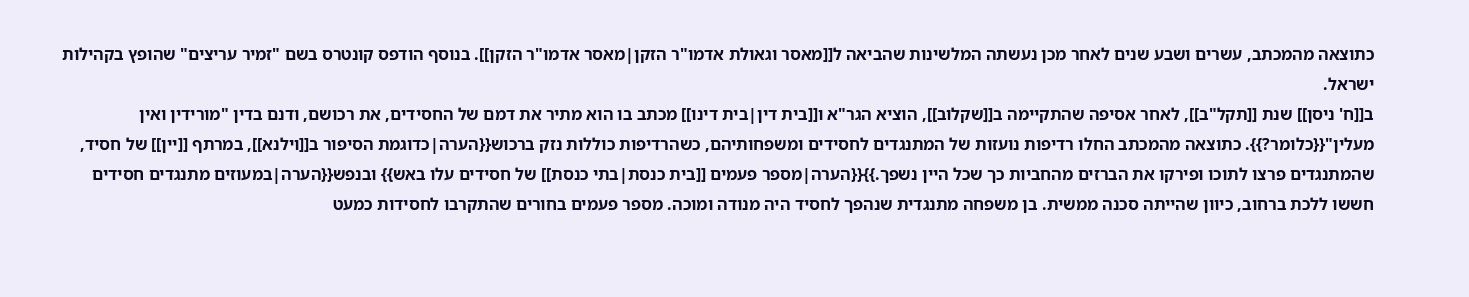כתוצאה מהמכתב, עשרים ושבע שנים לאחר מכן נעשתה המלשינות שהביאה ל[[מאסר וגאולת אדמו"ר הזקן|מאסר אדמו"ר הזקן]]. בנוסף הודפס קונטרס בשם "זמיר עריצים" שהופץ בקהילות ישראל.
ב[[ח' ניסן]] שנת [[תקל"ב]], לאחר אסיפה שהתקיימה ב[[שקלוב]], הוציא הגר"א ו[[בית דין|בית דינו]] מכתב בו הוא מתיר את דמם של החסידים, את רכושם, ודנם בדין "מורידין ואין מעלין"{{כלומר?}}. כתוצאה מהמכתב החלו רדיפות נועזות של המתנגדים לחסידים ומשפחותיהם, כשהרדיפות כוללות נזק ברכוש{{הערה|כדוגמת הסיפור ב[[וילנא]], במרתף [[יין]] של חסיד, שהמתנגדים פרצו לתוכו ופירקו את הברזים מהחביות כך שכל היין נשפך.}}{{הערה|מספר פעמים [[בית כנסת|בתי כנסת]] של חסידים עלו באש}} ובנפש{{הערה|במעוזים מתנגדים חסידים חששו ללכת ברחוב, כיוון שהייתה סכנה ממשית. בן משפחה מתנגדית שנהפך לחסיד היה מנודה ומוכה. מספר פעמים בחורים שהתקרבו לחסידות כמעט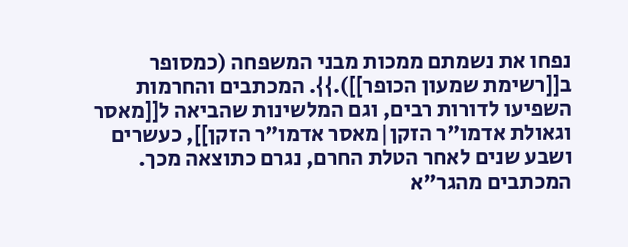נפחו את נשמתם ממכות מבני המשפחה (כמסופר ב[[רשימת שמעון הכופר]]).}}. המכתבים והחרמות השפיעו לדורות רבים, וגם המלשינות שהביאה ל[[מאסר וגאולת אדמו"ר הזקן|מאסר אדמו"ר הזקן]], כעשרים ושבע שנים לאחר הטלת החרם, נגרם כתוצאה מכך. המכתבים מהגר"א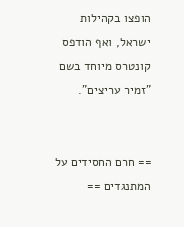הופצו בקהילות ישראל, ואף הודפס קונטרס מיוחד בשם "זמיר עריצים".


== חרם החסידים על המתנגדים ==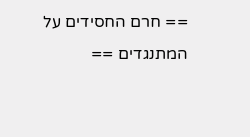== חרם החסידים על המתנגדים ==